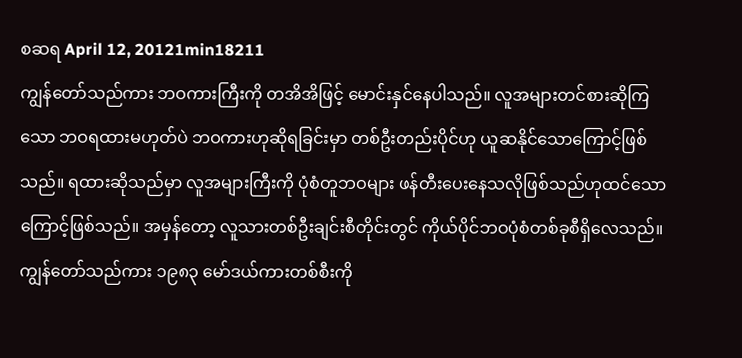စဆရ April 12, 20121min18211
ကျွန်တော်သည်ကား ဘဝကားကြီးကို တအိအိဖြင့် မောင်းနှင်နေပါသည်။ လူအများတင်စားဆိုကြသော ဘဝရထားမဟုတ်ပဲ ဘဝကားဟုဆိုရခြင်းမှာ တစ်ဦးတည်းပိုင်ဟု ယူဆနိုင်သောကြောင့်ဖြစ်သည်။ ရထားဆိုသည်မှာ လူအများကြီးကို ပုံစံတူဘဝများ ဖန်တီးပေးနေသလိုဖြစ်သည်ဟုထင်သောကြောင့်ဖြစ်သည်။ အမှန်တော့ လူသားတစ်ဦးချင်းစီတိုင်းတွင် ကိုယ်ပိုင်ဘဝပုံစံတစ်ခုစီရှိလေသည်။ ကျွန်တော်သည်ကား ၁၉၈၃ မော်ဒယ်ကားတစ်စီးကို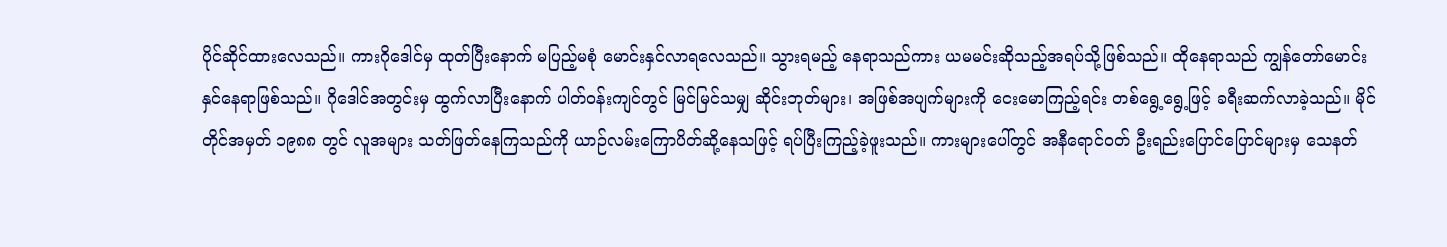ပိုင်ဆိုင်ထားလေသည်။ ကားဂိုဒေါင်မှ ထုတ်ပြီးနောက် မပြည့်မစုံ မောင်းနှင်လာရလေသည်။ သွားရမည့် နေရာသည်ကား ယမမင်းဆိုသည့်အရပ်သို့ဖြစ်သည်။ ထိုနေရာသည် ကျွန်တော်မောင်းနှင်နေရာဖြစ်သည်။ ဂိုဒေါင်အတွင်းမှ ထွက်လာပြီးနောက် ပါတ်ဝန်းကျင်တွင် မြင်မြင်သမျှ ဆိုင်းဘုတ်များ၊ အဖြစ်အပျက်များကို ငေးမောကြည့်ရင်း တစ်ရွေ့ရွေ့ဖြင့် ခရီးဆက်လာခဲ့သည်။ မိုင်တိုင်အမှတ် ၁၉၈၈ တွင် လူအများ သတ်ဖြတ်နေကြသည်ကို ယာဉ်လမ်းကြောပိတ်ဆို့နေသဖြင့် ရပ်ပြီးကြည့်ခဲ့ဖူးသည်။ ကားများပေါ်တွင် အနီရောင်ဝတ် ဦးရည်းပြောင်ပြောင်များမှ သေနတ်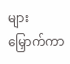များမြှောက်ကာ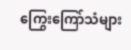ကြွေးကြော်သံများ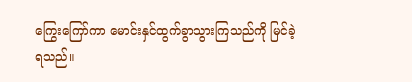ကြွေးကြော်ကာ မောင်းနှင်ထွက်ခွာသွားကြသည်ကို မြင်ခဲ့ရသည်။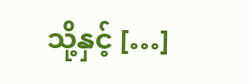သို့နှင့် […]